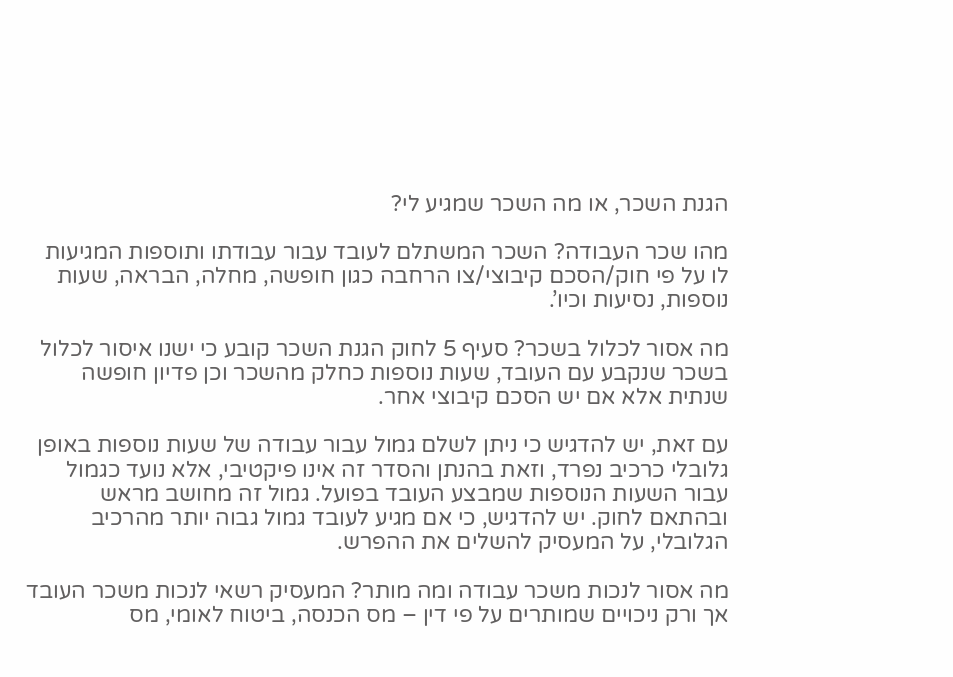הגנת השכר, או מה השכר שמגיע לי?

מהו שכר העבודה? השכר המשתלם לעובד עבור עבודתו ותוספות המגיעות לו על פי חוק/הסכם קיבוצי/צו הרחבה כגון חופשה, מחלה, הבראה, שעות נוספות, נסיעות וכיו’.

מה אסור לכלול בשכר? סעיף 5 לחוק הגנת השכר קובע כי ישנו איסור לכלול בשכר שנקבע עם העובד, שעות נוספות כחלק מהשכר וכן פדיון חופשה שנתית אלא אם יש הסכם קיבוצי אחר.

עם זאת, יש להדגיש כי ניתן לשלם גמול עבור עבודה של שעות נוספות באופן גלובלי כרכיב נפרד, וזאת בהנתן והסדר זה אינו פיקטיבי, אלא נועד כגמול עבור השעות הנוספות שמבצע העובד בפועל. גמול זה מחושב מראש ובהתאם לחוק. יש להדגיש, כי אם מגיע לעובד גמול גבוה יותר מהרכיב הגלובלי, על המעסיק להשלים את ההפרש.

מה אסור לנכות משכר עבודה ומה מותר? המעסיק רשאי לנכות משכר העובד אך ורק ניכויים שמותרים על פי דין – מס הכנסה, ביטוח לאומי, מס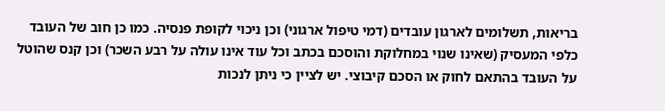בריאות, תשלומים לארגון עובדים (דמי טיפול ארגוני) וכן ניכוי לקופת פנסיה. כמו כן חוב של העובד כלפי המעסיק (שאינו שנוי במחלוקת והוסכם בכתב וכל עוד אינו עולה על רבע השכר) וכן קנס שהוטל על העובד בהתאם לחוק או הסכם קיבוצי. יש לציין כי ניתן לנכות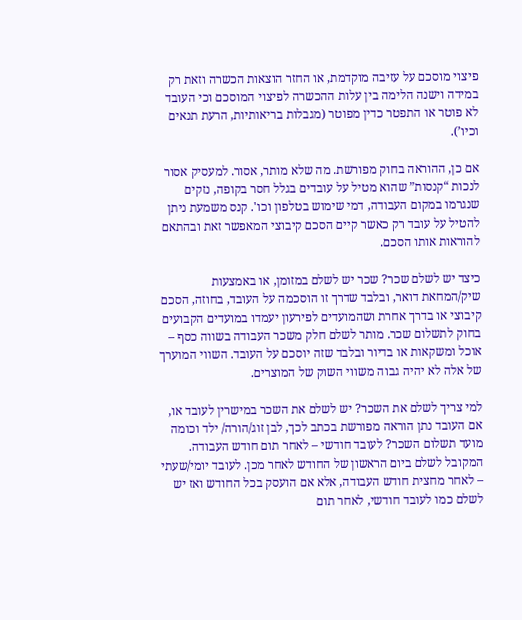פיצוי מוסכם על עזיבה מוקדמת, או החזר הוצאות הכשרה וזאת רק במידה וישנה הלימה בין עלות ההכשרה לפיצוי המוסכם וכי העובד לא פוטר או התפטר כדין מפוטר (מגבלות בריאותיות, הרעת תנאים וכיו’).

אם כן, ההוראה בחוק מפורשת. מה שלא מותר, אסור. למעסיק אסור לנכות “קנסות” שהוא מטיל על עובדים בגלל חסר בקופה, נזקים שנגרמו במקום העבודה, דמי שימוש בטלפון וכו'. קנס משמעת ניתן להטיל על עובד רק כאשר קיים הסכם קיבוצי המאפשר זאת ובהתאם להוראות אותו הסכם.

כיצד יש לשלם שכר? שכר יש לשלם במזומן, או באמצעות שיק/המחאת דואר, ובלבד שדרך זו הוסכמה על העובד, בחוזה, הסכם קיבוצי או בדרך אחרת ושהמועדים לפירעון יעמדו במועדים הקבועים בחוק לתשלום שכר. מותר לשלם חלק משכר העבודה בשווה כסף – אוכל ומשקאות או בדיור ובלבד שזה יוסכם על העובד. השווי המוערך של אלה לא יהיה גבוה משווי השוק של המוצרים.

למי צריך לשלם את השכר? יש לשלם את השכר במישרין לעובד או, אם העובד נתן הוראה מפורשת בכתב לכך, לבן זוג/הורה/ ילד וכומה מועד תשלום השכר? לעובד חודשי – לאחר תום חודש העבודה. המקובל לשלם ביום הראשון של החודש לאחר מכן. לעובד יומי/שעתי – לאחר מחצית חודש העבודה, אלא אם הועסק בכל החודש ואז יש לשלם כמו לעובד חודשי, לאחר תום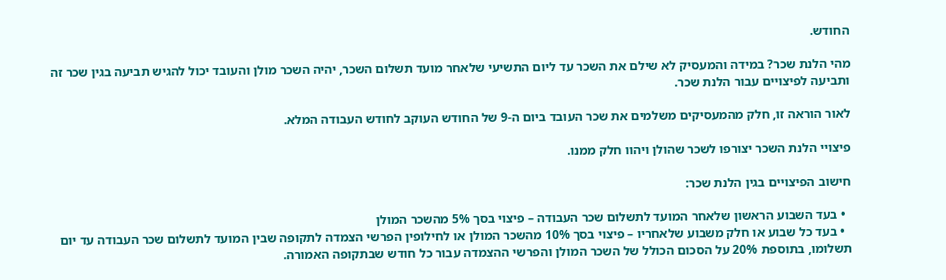החודש.

מהי הלנת שכר? במידה והמעסיק לא שילם את השכר עד ליום התשיעי שלאחר מועד תשלום השכר, יהיה השכר מולן והעובד יכול להגיש תביעה בגין שכר זה ותביעה לפיצויים עבור הלנת שכר.

לאור הוראה זו, חלק מהמעסיקים משלמים את שכר העובד ביום ה-9 של החודש העוקב לחודש העבודה המלא.

פיצויי הלנת השכר יצורפו לשכר שהולן ויהוו חלק ממנו.

חישוב הפיצויים בגין הלנת שכר:

  • בעד השבוע הראשון שלאחר המועד לתשלום שכר העבודה – פיצוי בסך 5% מהשכר המולן
  • בעד כל שבוע או חלק משבוע שלאחריו – פיצוי בסך 10% מהשכר המולן או לחילופין הפרשי הצמדה לתקופה שבין המועד לתשלום שכר העבודה עד יום תשלומו, בתוספת 20% על הסכום הכולל של השכר המולן והפרשי ההצמדה עבור כל חודש שבתקופה האמורה.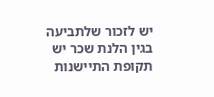יש לזכור שלתביעה בגין הלנת שכר יש תקופת התיישנות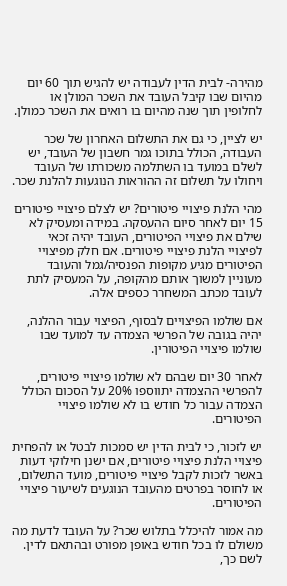מהירה- לבית הדין לעבודה יש להגיש תוך 60 יום מהיום שבו קיבל העובד את השכר המולן או לחלופין תוך שנה מהיום בו רואים את השכר כמולן.

יש לציין, כי גם את התשלום האחרון של שכר העבודה, הכולל בתוכו גמר חשבון של העובד, יש לשלם במועד בו השתלמה משכורתו של העובד ויחולו על תשלום זה ההוראות הנוגעות להלנת שכר.

מהי הלנת פיצויי פיטורים? יש לצלם פיצויי פיטורים 15 יום לאחר סיום ההעסקה. במידה ומעסיק לא שילם את פיצויי הפיטורים, העובד יהיה זכאי לפיצויי הלנת פיצויי פיטורים. אם חלק מפיצויי הפיטורים מגיע מקופות הפנסיה/גמל והעובד מעוניין למשוך אותם מהקופה, על המעסיק לתת לעובד מכתב המשחרר כספים אלה.

אם שולמו הפיצויים לבסוף, הפיצוי עבור ההלנה, יהיה בגובה של הפרשי הצמדה עד למועד שבו שולמו פיצויי הפיטורין.

לאחר 30 יום שבהם לא שולמו פיצויי פיטורים, להפרשי ההצמדה יתווספו 20% על הסכום הכולל הצמדה עבור כל חודש בו לא שולמו פיצויי הפיטורים.

יש לזכור, כי לבית הדין יש סמכות לבטל או להפחית פיצויי הלנת פיצויי פיטורים, אם ישנן חילוקי דעות באשר לזכות לקבל פיצויי פיטורים, מועד התשלום, או לחוסר בפרטים מהעובד הנוגעים לשיעור פיצויי הפיטורים.

מה אמור להיכלל בתלוש שכר? על העובד לדעת מה משולם לו בכל חודש באופן מפורט ובהתאם לדין. לשם כך,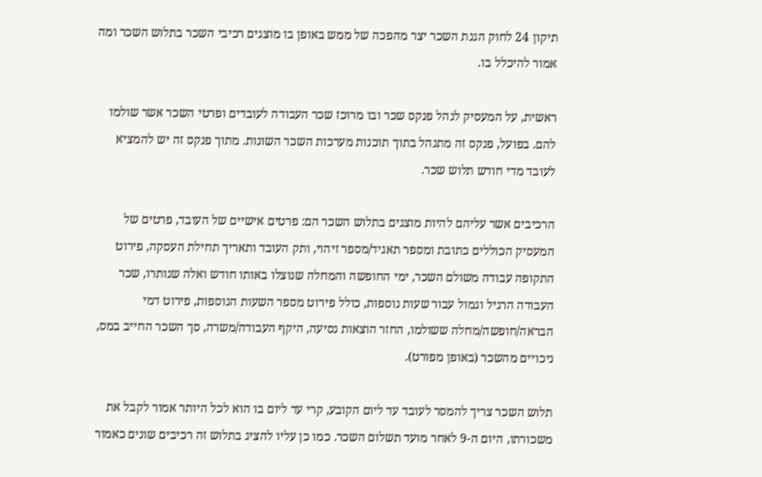תיקון 24 לחוק הגנת השכר יצר מהפכה של ממש באופן בו מוצגים רכיבי השכר בתלוש השכר ומה אמור להיכלל בו.

ראשית, על המעסיק לנהל פנקס שכר ובו מרוכז שכר העבודה לעובדים ופרטי השכר אשר שולמו להם. בפועל, פנקס זה מתנהל בתוך תוכנות מערכות השכר השונות. מתוך פנקס זה יש להמציא לעובד מדי חודש תלוש שכר.

הרכיבים אשר עליהם להיות מוצגים בתלוש השכר הם: פרטים אישיים של העובד, פרטים של המעסיק הכוללים כתובת ומספר תאגיד/מספר זיהוי, ותק העובד ותאריך תחילת העסקה, פירוט התקופה עבודה משולם השכר, ימי החופשה והמחלה שנוצלו באותו חודש ואלה שנותרו, שכר העבודה הרגיל וגמול עבור שעות נוספות, כולל פירוט מספר השעות הנוספות, פירוט דמי הבראה/חופשה/מחלה ששולמו, החזר הוצאות נסיעה, היקף העבודה/משרה, סך השכר החייב במס, ניכויים מהשכר (באופן מפורט).

תלוש השכר צריך להמסר לעובד עד ליום הקובע, קרי עד ליום בו הוא לכל היותר אמור לקבל את משכורתו, היום ה-9 לאחר מועד תשלום השכר. כמו כן עליו להציג בתלוש זה רכיבים שונים כאמור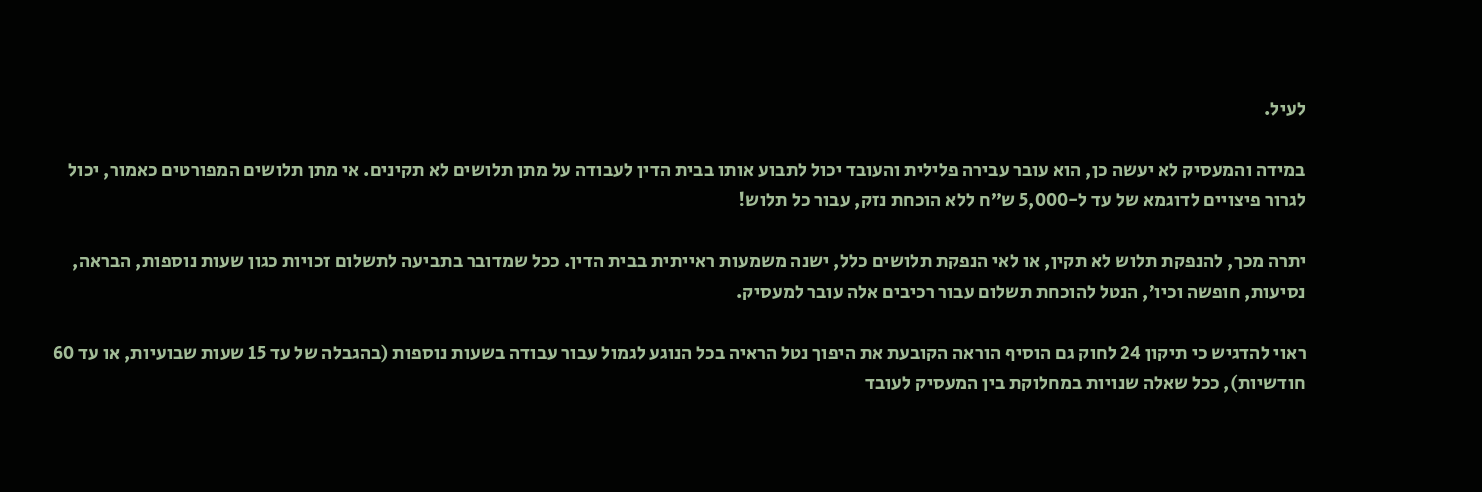לעיל.

במידה והמעסיק לא יעשה כן, הוא עובר עבירה פלילית והעובד יכול לתבוע אותו בבית הדין לעבודה על מתן תלושים לא תקינים. אי מתן תלושים המפורטים כאמור, יכול לגרור פיצויים לדוגמא של עד ל-5,000 ש”ח ללא הוכחת נזק, עבור כל תלוש!

יתרה מכך, להנפקת תלוש לא תקין, או לאי הנפקת תלושים כלל, ישנה משמעות ראייתית בבית הדין. ככל שמדובר בתביעה לתשלום זכויות כגון שעות נוספות, הבראה, נסיעות, חופשה וכיו’, הנטל להוכחת תשלום עבור רכיבים אלה עובר למעסיק.

ראוי להדגיש כי תיקון 24 לחוק גם הוסיף הוראה הקובעת את היפוך נטל הראיה בכל הנוגע לגמול עבור עבודה בשעות נוספות (בהגבלה של עד 15 שעות שבועיות, או עד 60 חודשיות), ככל שאלה שנויות במחלוקת בין המעסיק לעובד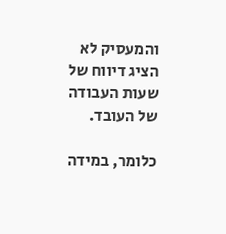והמעסיק לא הציג דיווח של שעות העבודה של העובד.

כלומר, במידה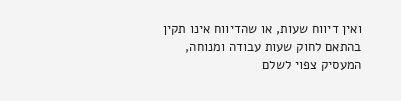ואין דיווח שעות, או שהדיווח אינו תקין בהתאם לחוק שעות עבודה ומנוחה, המעסיק צפוי לשלם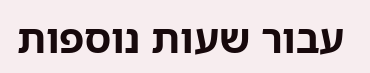עבור שעות נוספות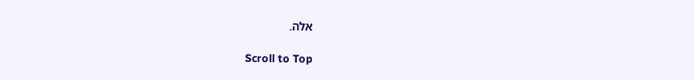אלה.

Scroll to Top